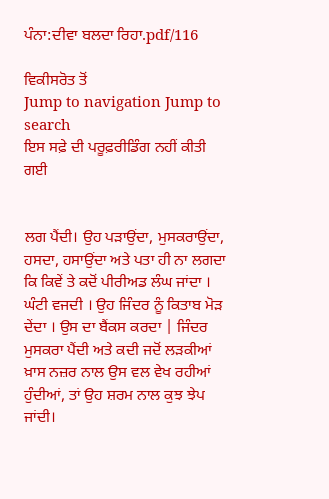ਪੰਨਾ:ਦੀਵਾ ਬਲਦਾ ਰਿਹਾ.pdf/116

ਵਿਕੀਸਰੋਤ ਤੋਂ
Jump to navigation Jump to search
ਇਸ ਸਫ਼ੇ ਦੀ ਪਰੂਫ਼ਰੀਡਿੰਗ ਨਹੀਂ ਕੀਤੀ ਗਈ


ਲਗ ਪੈਂਦੀ। ਉਹ ਪੜਾਉਂਦਾ, ਮੁਸਕਰਾਉਂਦਾ, ਹਸਦਾ, ਹਸਾਉਂਦਾ ਅਤੇ ਪਤਾ ਹੀ ਨਾ ਲਗਦਾ ਕਿ ਕਿਵੇਂ ਤੇ ਕਦੋਂ ਪੀਰੀਅਡ ਲੰਘ ਜਾਂਦਾ । ਘੰਟੀ ਵਜਦੀ । ਉਹ ਜਿੰਦਰ ਨੂੰ ਕਿਤਾਬ ਮੋੜ ਦੇਂਦਾ । ਉਸ ਦਾ ਬੈਂਕਸ ਕਰਦਾ | ਜਿੰਦਰ ਮੁਸਕਰਾ ਪੈਂਦੀ ਅਤੇ ਕਦੀ ਜਦੋਂ ਲੜਕੀਆਂ ਖ਼ਾਸ ਨਜ਼ਰ ਨਾਲ ਉਸ ਵਲ ਵੇਖ ਰਹੀਆਂ ਹੁੰਦੀਆਂ, ਤਾਂ ਉਹ ਸ਼ਰਮ ਨਾਲ ਕੁਝ ਝੇਪ ਜਾਂਦੀ।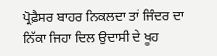ਪ੍ਰੋਫ਼ੈਸਰ ਬਾਹਰ ਨਿਕਲਦਾ ਤਾਂ ਜਿੰਦਰ ਦਾ ਨਿੱਕਾ ਜਿਹਾ ਦਿਲ ਉਦਾਸੀ ਦੇ ਖੂਹ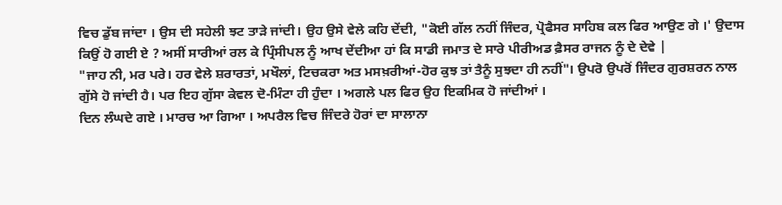ਵਿਚ ਡੁੱਬ ਜਾਂਦਾ । ਉਸ ਦੀ ਸਹੇਲੀ ਝਟ ਤਾੜੇ ਜਾਂਦੀ। ਉਹ ਉਸੇ ਵੇਲੇ ਕਹਿ ਦੇਂਦੀ, "ਕੋਈ ਗੱਲ ਨਹੀਂ ਜਿੰਦਰ, ਪ੍ਰੋਫੈਸਰ ਸਾਹਿਬ ਕਲ ਫਿਰ ਆਉਣ ਗੇ ।' ਉਦਾਸ ਕਿਉਂ ਹੋ ਗਈ ਏ ? ਅਸੀਂ ਸਾਰੀਆਂ ਰਲ ਕੇ ਪ੍ਰਿੰਸੀਪਲ ਨੂੰ ਆਖ ਦੇਂਦੀਆ ਹਾਂ ਕਿ ਸਾਡੀ ਜਮਾਤ ਦੇ ਸਾਰੇ ਪੀਰੀਅਡ ਫ਼ੈਸਰ ਰਾਜਨ ਨੂੰ ਦੇ ਦੇਵੇ |
"ਜਾਹ ਨੀ, ਮਰ ਪਰੇ। ਹਰ ਵੇਲੇ ਸ਼ਰਾਰਤਾਂ, ਮਖੌਲਾਂ, ਟਿਚਕਰਾ ਅਤ ਮਸਖ਼ਰੀਆਂ-ਹੋਰ ਕੁਝ ਤਾਂ ਤੈਨੂੰ ਸੁਝਦਾ ਹੀ ਨਹੀਂ"। ਉਪਰੋ ਉਪਰੋਂ ਜਿੰਦਰ ਗੁਰਸ਼ਰਨ ਨਾਲ ਗੁੱਸੇ ਹੋ ਜਾਂਦੀ ਹੈ। ਪਰ ਇਹ ਗੁੱਸਾ ਕੇਵਲ ਦੋ-ਮਿੰਟਾ ਹੀ ਹੁੰਦਾ । ਅਗਲੇ ਪਲ ਫਿਰ ਉਹ ਇਕਮਿਕ ਹੋ ਜਾਂਦੀਆਂ ।
ਦਿਨ ਲੰਘਦੇ ਗਏ । ਮਾਰਚ ਆ ਗਿਆ । ਅਪਰੈਲ ਵਿਚ ਜਿੰਦਰੇ ਹੋਰਾਂ ਦਾ ਸਾਲਾਨਾ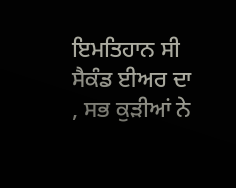ਇਮਤਿਹਾਨ ਸੀ ਸੈਕੰਡ ਈਅਰ ਦਾ , ਸਭ ਕੁੜੀਆਂ ਨੇ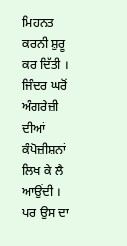ਮਿਹਨਤ ਕਰਨੀ ਸ਼ੁਰੂ ਕਰ ਦਿੱਤੀ । ਜਿੰਦਰ ਘਰੋਂ ਅੰਗਰੇਜ਼ੀ ਦੀਆਂ ਕੰਪੋਜ਼ੀਸ਼ਨਾਂ ਲਿਖ ਕੇ ਲੈ ਆਉਂਦੀ । ਪਰ ਉਸ ਦਾ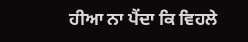ਹੀਆ ਨਾ ਪੈਂਦਾ ਕਿ ਵਿਹਲੇ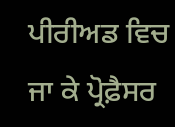ਪੀਰੀਅਡ ਵਿਚ ਜਾ ਕੇ ਪ੍ਰੋਫ਼ੈਸਰ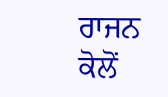ਰਾਜਨ ਕੋਲੋਂ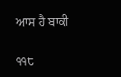ਆਸ ਹੈ ਬਾਕੀ

੧੧੮